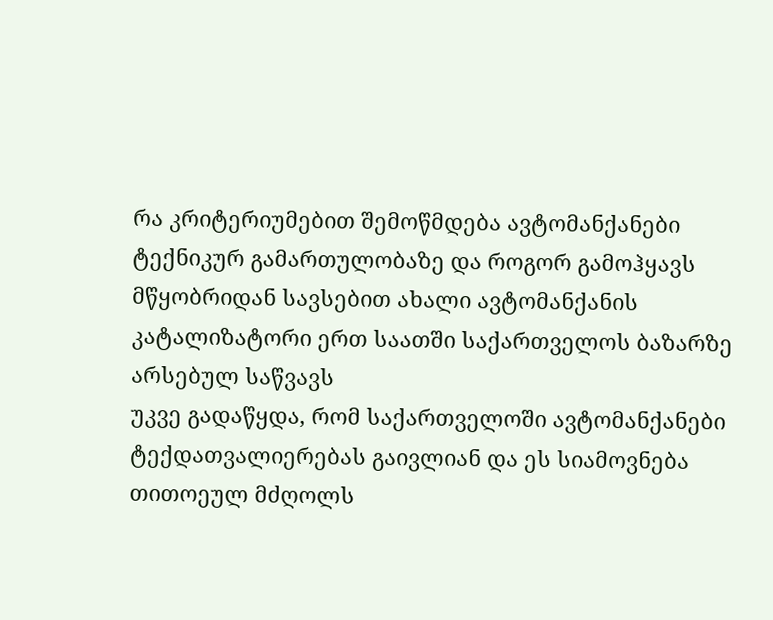რა კრიტერიუმებით შემოწმდება ავტომანქანები ტექნიკურ გამართულობაზე და როგორ გამოჰყავს მწყობრიდან სავსებით ახალი ავტომანქანის კატალიზატორი ერთ საათში საქართველოს ბაზარზე არსებულ საწვავს
უკვე გადაწყდა, რომ საქართველოში ავტომანქანები ტექდათვალიერებას გაივლიან და ეს სიამოვნება თითოეულ მძღოლს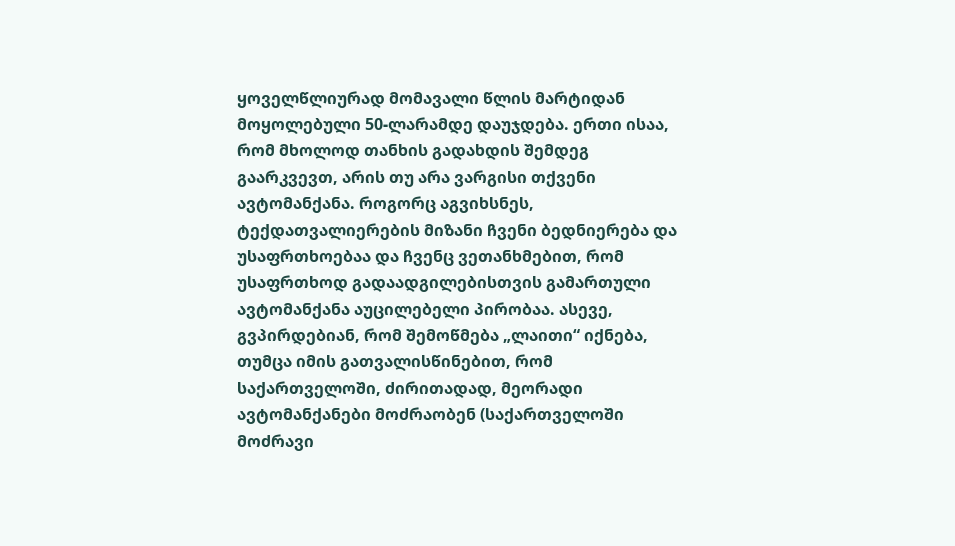ყოველწლიურად მომავალი წლის მარტიდან მოყოლებული 50-ლარამდე დაუჯდება. ერთი ისაა, რომ მხოლოდ თანხის გადახდის შემდეგ გაარკვევთ, არის თუ არა ვარგისი თქვენი ავტომანქანა. როგორც აგვიხსნეს, ტექდათვალიერების მიზანი ჩვენი ბედნიერება და უსაფრთხოებაა და ჩვენც ვეთანხმებით, რომ უსაფრთხოდ გადაადგილებისთვის გამართული ავტომანქანა აუცილებელი პირობაა. ასევე, გვპირდებიან, რომ შემოწმება „ლაითი“ იქნება, თუმცა იმის გათვალისწინებით, რომ საქართველოში, ძირითადად, მეორადი ავტომანქანები მოძრაობენ (საქართველოში მოძრავი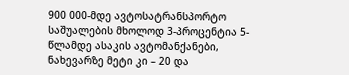900 000-მდე ავტოსატრანსპორტო საშუალების მხოლოდ 3-პროცენტია 5-წლამდე ასაკის ავტომანქანები, ნახევარზე მეტი კი – 20 და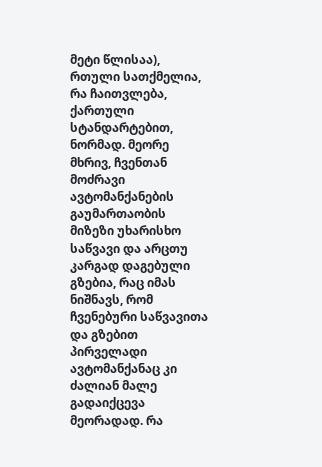მეტი წლისაა), რთული სათქმელია, რა ჩაითვლება, ქართული სტანდარტებით, ნორმად. მეორე მხრივ, ჩვენთან მოძრავი ავტომანქანების გაუმართაობის მიზეზი უხარისხო საწვავი და არცთუ კარგად დაგებული გზებია, რაც იმას ნიშნავს, რომ ჩვენებური საწვავითა და გზებით პირველადი ავტომანქანაც კი ძალიან მალე გადაიქცევა მეორადად. რა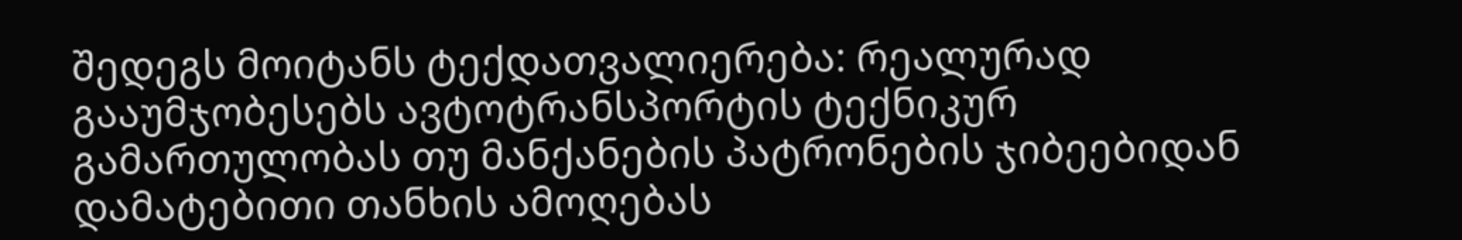შედეგს მოიტანს ტექდათვალიერება: რეალურად გააუმჯობესებს ავტოტრანსპორტის ტექნიკურ გამართულობას თუ მანქანების პატრონების ჯიბეებიდან დამატებითი თანხის ამოღებას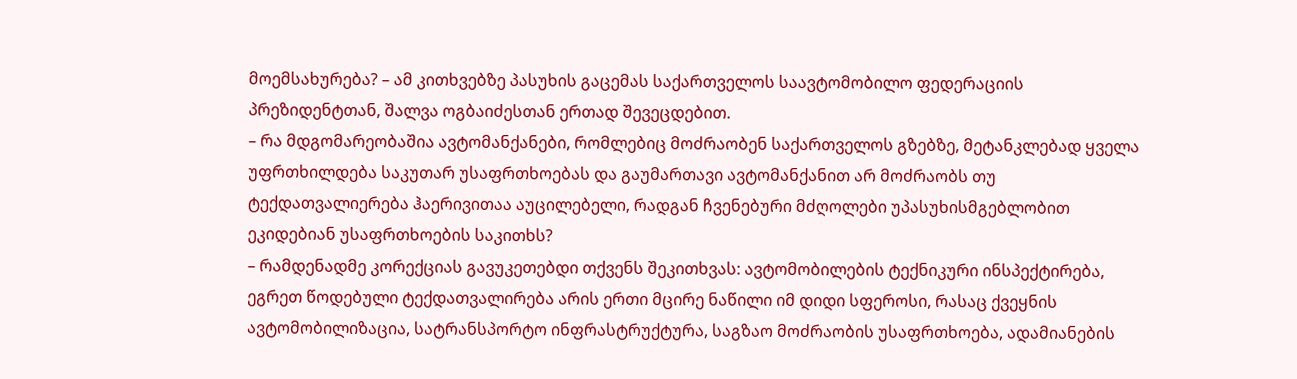მოემსახურება? – ამ კითხვებზე პასუხის გაცემას საქართველოს საავტომობილო ფედერაციის პრეზიდენტთან, შალვა ოგბაიძესთან ერთად შევეცდებით.
– რა მდგომარეობაშია ავტომანქანები, რომლებიც მოძრაობენ საქართველოს გზებზე, მეტანკლებად ყველა უფრთხილდება საკუთარ უსაფრთხოებას და გაუმართავი ავტომანქანით არ მოძრაობს თუ ტექდათვალიერება ჰაერივითაა აუცილებელი, რადგან ჩვენებური მძღოლები უპასუხისმგებლობით ეკიდებიან უსაფრთხოების საკითხს?
– რამდენადმე კორექციას გავუკეთებდი თქვენს შეკითხვას: ავტომობილების ტექნიკური ინსპექტირება, ეგრეთ წოდებული ტექდათვალირება არის ერთი მცირე ნაწილი იმ დიდი სფეროსი, რასაც ქვეყნის ავტომობილიზაცია, სატრანსპორტო ინფრასტრუქტურა, საგზაო მოძრაობის უსაფრთხოება, ადამიანების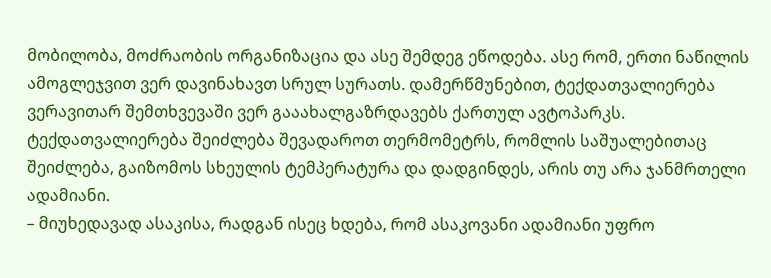მობილობა, მოძრაობის ორგანიზაცია და ასე შემდეგ ეწოდება. ასე რომ, ერთი ნაწილის ამოგლეჯვით ვერ დავინახავთ სრულ სურათს. დამერწმუნებით, ტექდათვალიერება ვერავითარ შემთხვევაში ვერ გააახალგაზრდავებს ქართულ ავტოპარკს. ტექდათვალიერება შეიძლება შევადაროთ თერმომეტრს, რომლის საშუალებითაც შეიძლება, გაიზომოს სხეულის ტემპერატურა და დადგინდეს, არის თუ არა ჯანმრთელი ადამიანი.
– მიუხედავად ასაკისა, რადგან ისეც ხდება, რომ ასაკოვანი ადამიანი უფრო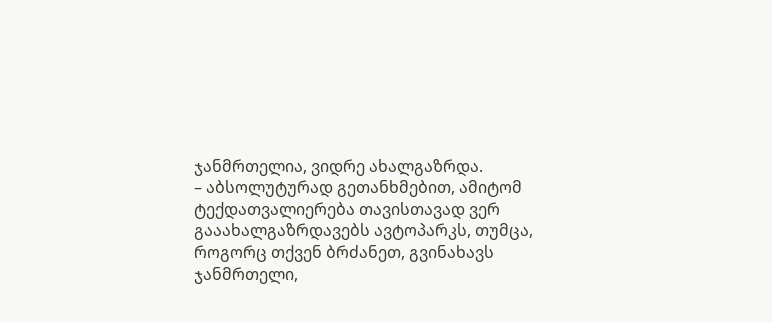ჯანმრთელია, ვიდრე ახალგაზრდა.
– აბსოლუტურად გეთანხმებით, ამიტომ ტექდათვალიერება თავისთავად ვერ გააახალგაზრდავებს ავტოპარკს, თუმცა, როგორც თქვენ ბრძანეთ, გვინახავს ჯანმრთელი,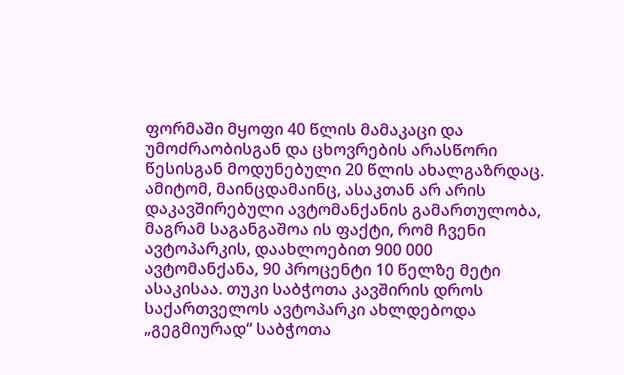ფორმაში მყოფი 40 წლის მამაკაცი და უმოძრაობისგან და ცხოვრების არასწორი წესისგან მოდუნებული 20 წლის ახალგაზრდაც. ამიტომ, მაინცდამაინც, ასაკთან არ არის დაკავშირებული ავტომანქანის გამართულობა, მაგრამ საგანგაშოა ის ფაქტი, რომ ჩვენი ავტოპარკის, დაახლოებით 900 000 ავტომანქანა, 90 პროცენტი 10 წელზე მეტი ასაკისაა. თუკი საბჭოთა კავშირის დროს საქართველოს ავტოპარკი ახლდებოდა „გეგმიურად“ საბჭოთა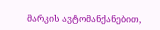მარკის ავტომანქანებით,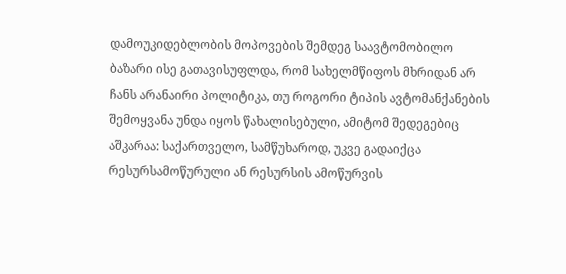დამოუკიდებლობის მოპოვების შემდეგ საავტომობილო ბაზარი ისე გათავისუფლდა, რომ სახელმწიფოს მხრიდან არ ჩანს არანაირი პოლიტიკა, თუ როგორი ტიპის ავტომანქანების შემოყვანა უნდა იყოს წახალისებული, ამიტომ შედეგებიც აშკარაა: საქართველო, სამწუხაროდ, უკვე გადაიქცა რესურსამოწურული ან რესურსის ამოწურვის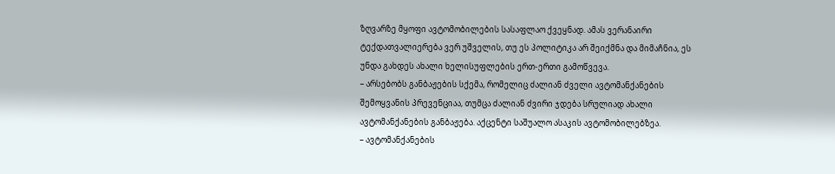ზღვარზე მყოფი ავტომობილების სასაფლაო ქვეყნად. ამას ვერანაირი ტექდათვალიერება ვერ უშველის, თუ ეს პოლიტიკა არ შეიქმნა და მიმაჩნია, ეს უნდა გახდეს ახალი ხელისუფლების ერთ-ერთი გამოწვევა.
– არსებობს განბაჟების სქემა, რომელიც ძალიან ძველი ავტომანქანების შემოყვანის პრევენციაა, თუმცა ძალიან ძვირი ჯდება სრულიად ახალი ავტომანქანების განბაჟება. აქცენტი საშუალო ასაკის ავტომობილებზეა.
– ავტომანქანების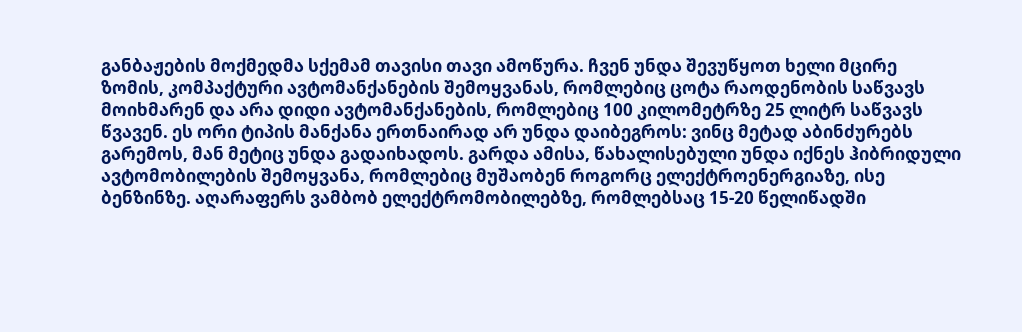განბაჟების მოქმედმა სქემამ თავისი თავი ამოწურა. ჩვენ უნდა შევუწყოთ ხელი მცირე ზომის, კომპაქტური ავტომანქანების შემოყვანას, რომლებიც ცოტა რაოდენობის საწვავს მოიხმარენ და არა დიდი ავტომანქანების, რომლებიც 100 კილომეტრზე 25 ლიტრ საწვავს წვავენ. ეს ორი ტიპის მანქანა ერთნაირად არ უნდა დაიბეგროს: ვინც მეტად აბინძურებს გარემოს, მან მეტიც უნდა გადაიხადოს. გარდა ამისა, წახალისებული უნდა იქნეს ჰიბრიდული ავტომობილების შემოყვანა, რომლებიც მუშაობენ როგორც ელექტროენერგიაზე, ისე ბენზინზე. აღარაფერს ვამბობ ელექტრომობილებზე, რომლებსაც 15-20 წელიწადში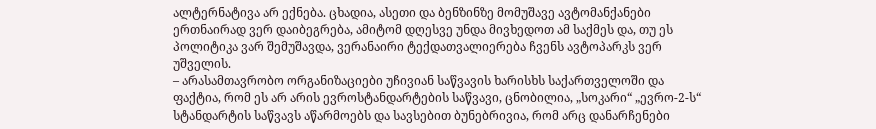ალტერნატივა არ ექნება. ცხადია, ასეთი და ბენზინზე მომუშავე ავტომანქანები ერთნაირად ვერ დაიბეგრება, ამიტომ დღესვე უნდა მივხედოთ ამ საქმეს და, თუ ეს პოლიტიკა ვარ შემუშავდა, ვერანაირი ტექდათვალიერება ჩვენს ავტოპარკს ვერ უშველის.
– არასამთავრობო ორგანიზაციები უჩივიან საწვავის ხარისხს საქართველოში და ფაქტია, რომ ეს არ არის ევროსტანდარტების საწვავი, ცნობილია, „სოკარი“ „ევრო-2-ს“ სტანდარტის საწვავს აწარმოებს და სავსებით ბუნებრივია, რომ არც დანარჩენები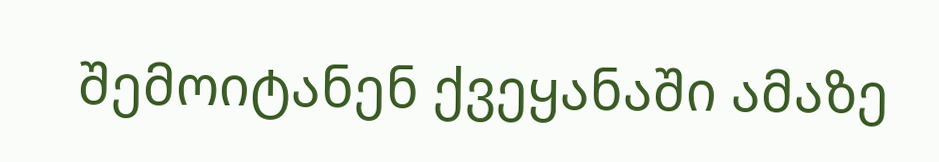შემოიტანენ ქვეყანაში ამაზე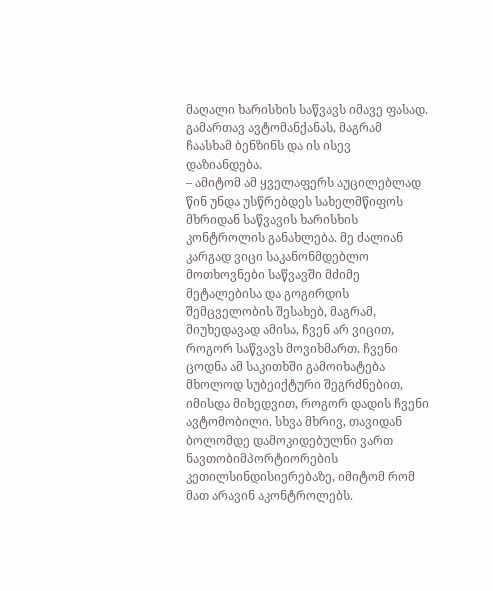მაღალი ხარისხის საწვავს იმავე ფასად. გამართავ ავტომანქანას, მაგრამ ჩაასხამ ბენზინს და ის ისევ დაზიანდება.
– ამიტომ ამ ყველაფერს აუცილებლად წინ უნდა უსწრებდეს სახელმწიფოს მხრიდან საწვავის ხარისხის კონტროლის განახლება. მე ძალიან კარგად ვიცი საკანონმდებლო მოთხოვნები საწვავში მძიმე მეტალებისა და გოგირდის შემცველობის შესახებ, მაგრამ, მიუხედავად ამისა, ჩვენ არ ვიცით, როგორ საწვავს მოვიხმართ. ჩვენი ცოდნა ამ საკითხში გამოიხატება მხოლოდ სუბეიქტური შეგრძნებით, იმისდა მიხედვით, როგორ დადის ჩვენი ავტომობილი. სხვა მხრივ, თავიდან ბოლომდე დამოკიდებულნი ვართ ნავთობიმპორტიორების კეთილსინდისიერებაზე, იმიტომ რომ მათ არავინ აკონტროლებს.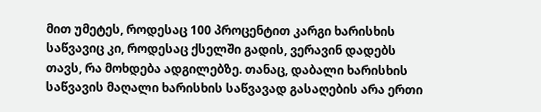მით უმეტეს, როდესაც 100 პროცენტით კარგი ხარისხის საწვავიც კი, როდესაც ქსელში გადის, ვერავინ დადებს თავს, რა მოხდება ადგილებზე. თანაც, დაბალი ხარისხის საწვავის მაღალი ხარისხის საწვავად გასაღების არა ერთი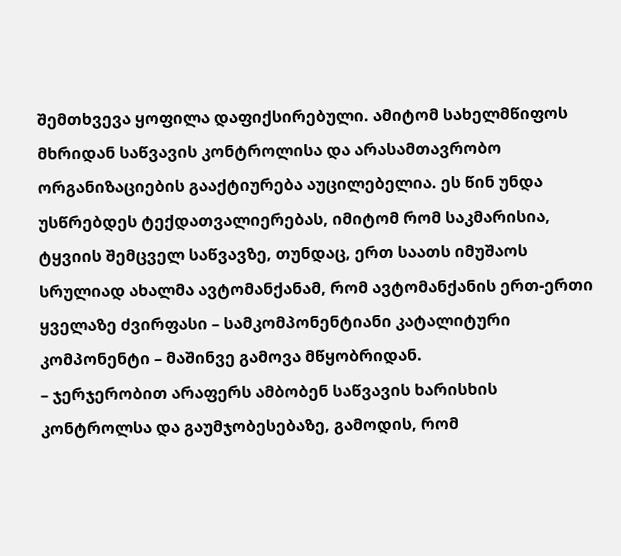შემთხვევა ყოფილა დაფიქსირებული. ამიტომ სახელმწიფოს მხრიდან საწვავის კონტროლისა და არასამთავრობო ორგანიზაციების გააქტიურება აუცილებელია. ეს წინ უნდა უსწრებდეს ტექდათვალიერებას, იმიტომ რომ საკმარისია, ტყვიის შემცველ საწვავზე, თუნდაც, ერთ საათს იმუშაოს სრულიად ახალმა ავტომანქანამ, რომ ავტომანქანის ერთ-ერთი ყველაზე ძვირფასი – სამკომპონენტიანი კატალიტური კომპონენტი – მაშინვე გამოვა მწყობრიდან.
– ჯერჯერობით არაფერს ამბობენ საწვავის ხარისხის კონტროლსა და გაუმჯობესებაზე, გამოდის, რომ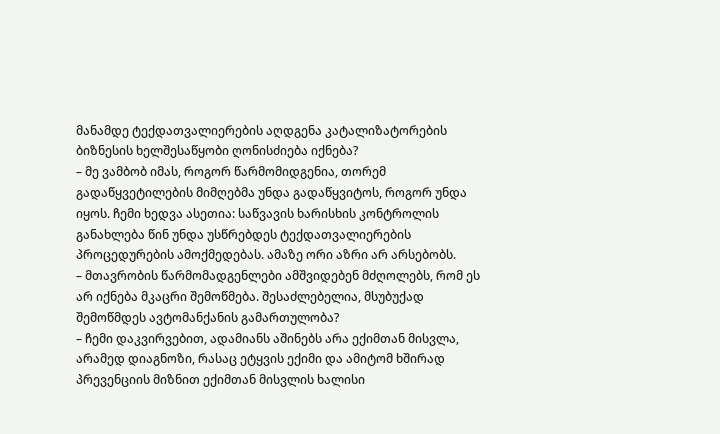მანამდე ტექდათვალიერების აღდგენა კატალიზატორების ბიზნესის ხელშესაწყობი ღონისძიება იქნება?
– მე ვამბობ იმას, როგორ წარმომიდგენია, თორემ გადაწყვეტილების მიმღებმა უნდა გადაწყვიტოს, როგორ უნდა იყოს. ჩემი ხედვა ასეთია: საწვავის ხარისხის კონტროლის განახლება წინ უნდა უსწრებდეს ტექდათვალიერების პროცედურების ამოქმედებას. ამაზე ორი აზრი არ არსებობს.
– მთავრობის წარმომადგენლები ამშვიდებენ მძღოლებს, რომ ეს არ იქნება მკაცრი შემოწმება. შესაძლებელია, მსუბუქად შემოწმდეს ავტომანქანის გამართულობა?
– ჩემი დაკვირვებით, ადამიანს აშინებს არა ექიმთან მისვლა, არამედ დიაგნოზი, რასაც ეტყვის ექიმი და ამიტომ ხშირად პრევენციის მიზნით ექიმთან მისვლის ხალისი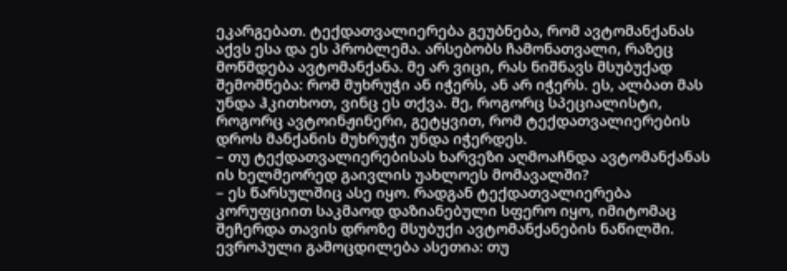ეკარგებათ. ტექდათვალიერება გეუბნება, რომ ავტომანქანას აქვს ესა და ეს პრობლემა. არსებობს ჩამონათვალი, რაზეც მოწმდება ავტომანქანა. მე არ ვიცი, რას ნიშნავს მსუბუქად შემომწება: რომ მუხრუჭი ან იჭერს, ან არ იჭერს. ეს, ალბათ მას უნდა ჰკითხოთ, ვინც ეს თქვა. მე, როგორც სპეციალისტი, როგორც ავტოინჟინერი, გეტყვით, რომ ტექდათვალიერების დროს მანქანის მუხრუჭი უნდა იჭერდეს.
– თუ ტექდათვალიერებისას ხარვეზი აღმოაჩნდა ავტომანქანას ის ხელმეორედ გაივლის უახლოეს მომავალში?
– ეს წარსულშიც ასე იყო. რადგან ტექდათვალიერება კორუფციით საკმაოდ დაზიანებული სფერო იყო, იმიტომაც შეჩერდა თავის დროზე მსუბუქი ავტომანქანების ნაწილში. ევროპული გამოცდილება ასეთია: თუ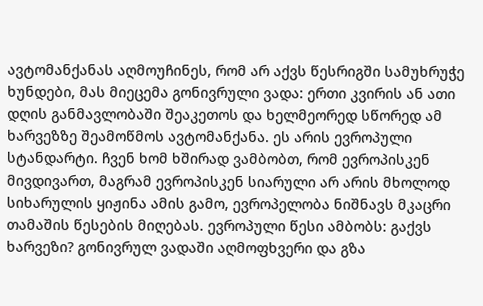ავტომანქანას აღმოუჩინეს, რომ არ აქვს წესრიგში სამუხრუჭე ხუნდები, მას მიეცემა გონივრული ვადა: ერთი კვირის ან ათი დღის განმავლობაში შეაკეთოს და ხელმეორედ სწორედ ამ ხარვეზზე შეამოწმოს ავტომანქანა. ეს არის ევროპული სტანდარტი. ჩვენ ხომ ხშირად ვამბობთ, რომ ევროპისკენ მივდივართ, მაგრამ ევროპისკენ სიარული არ არის მხოლოდ სიხარულის ყიჟინა ამის გამო, ევროპელობა ნიშნავს მკაცრი თამაშის წესების მიღებას. ევროპული წესი ამბობს: გაქვს ხარვეზი? გონივრულ ვადაში აღმოფხვერი და გზა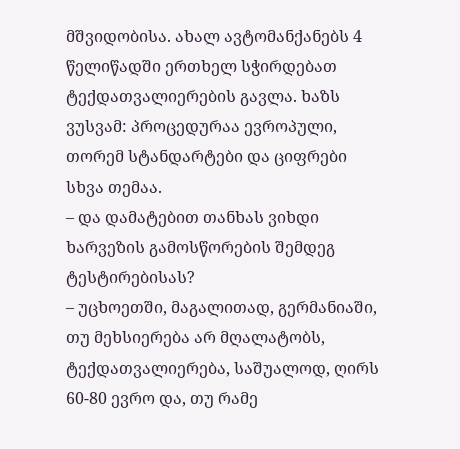მშვიდობისა. ახალ ავტომანქანებს 4 წელიწადში ერთხელ სჭირდებათ ტექდათვალიერების გავლა. ხაზს ვუსვამ: პროცედურაა ევროპული, თორემ სტანდარტები და ციფრები სხვა თემაა.
– და დამატებით თანხას ვიხდი ხარვეზის გამოსწორების შემდეგ ტესტირებისას?
– უცხოეთში, მაგალითად, გერმანიაში, თუ მეხსიერება არ მღალატობს, ტექდათვალიერება, საშუალოდ, ღირს 60-80 ევრო და, თუ რამე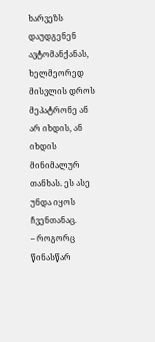ხარვეზს დაუდგენენ ავტომანქანას, ხელმეორედ მისვლის დროს მეპატრონე ან არ იხდის, ან იხდის მინიმალურ თანხას. ეს ასე უნდა იყოს ჩვენთანაც.
– როგორც წინასწარ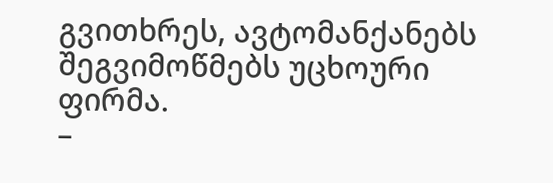გვითხრეს, ავტომანქანებს შეგვიმოწმებს უცხოური ფირმა.
–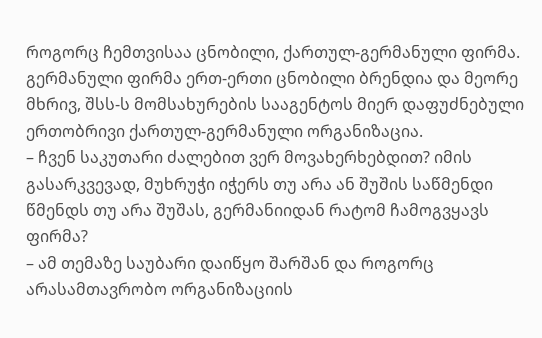როგორც ჩემთვისაა ცნობილი, ქართულ-გერმანული ფირმა. გერმანული ფირმა ერთ-ერთი ცნობილი ბრენდია და მეორე მხრივ, შსს-ს მომსახურების სააგენტოს მიერ დაფუძნებული ერთობრივი ქართულ-გერმანული ორგანიზაცია.
– ჩვენ საკუთარი ძალებით ვერ მოვახერხებდით? იმის გასარკვევად, მუხრუჭი იჭერს თუ არა ან შუშის საწმენდი წმენდს თუ არა შუშას, გერმანიიდან რატომ ჩამოგვყავს ფირმა?
– ამ თემაზე საუბარი დაიწყო შარშან და როგორც არასამთავრობო ორგანიზაციის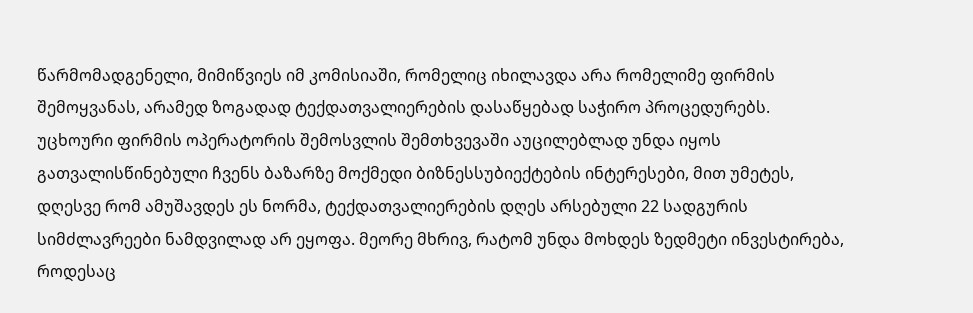წარმომადგენელი, მიმიწვიეს იმ კომისიაში, რომელიც იხილავდა არა რომელიმე ფირმის შემოყვანას, არამედ ზოგადად ტექდათვალიერების დასაწყებად საჭირო პროცედურებს. უცხოური ფირმის ოპერატორის შემოსვლის შემთხვევაში აუცილებლად უნდა იყოს გათვალისწინებული ჩვენს ბაზარზე მოქმედი ბიზნესსუბიექტების ინტერესები, მით უმეტეს, დღესვე რომ ამუშავდეს ეს ნორმა, ტექდათვალიერების დღეს არსებული 22 სადგურის სიმძლავრეები ნამდვილად არ ეყოფა. მეორე მხრივ, რატომ უნდა მოხდეს ზედმეტი ინვესტირება, როდესაც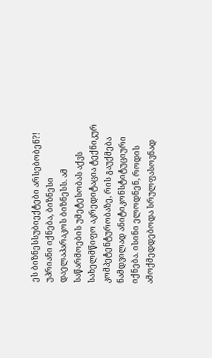ეს ბიზნესსუბიექტები არსებობენ?! უპრიანი იქნება, ბიზნესი დაელაპარაკოს ბიზნესს. ამ საწარმოების უმეტესობას აქვს სახელმწიფო აკრედიტაცია ტექნიკურ კომპეტენტურობაზე, რის გაუქმება ნამდვილად ანიტიკონსტიტუციური იქნება. ისინი ელოდნენ, როდის ამოქმედდებოდა სრულფასოვნად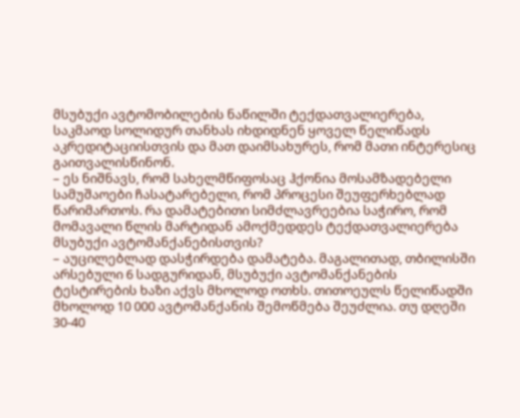მსუბუქი ავტომობილების ნაწილში ტექდათვალიერება, საკმაოდ სოლიდურ თანხას იხდიდნენ ყოველ წელიწადს აკრედიტაციისთვის და მათ დაიმსახურეს, რომ მათი ინტერესიც გაითვალისწინონ.
– ეს ნიშნავს, რომ სახელმწიფოსაც ჰქონია მოსამზადებელი სამუშაოები ჩასატარებელი, რომ პროცესი შეუფერხებლად წარიმართოს. რა დამატებითი სიმძლავრეებია საჭირო, რომ მომავალი წლის მარტიდან ამოქმედდეს ტექდათვალიერება მსუბუქი ავტომანქანებისთვის?
– აუცილებლად დასჭირდება დამატება. მაგალითად, თბილისში არსებული 6 სადგურიდან, მსუბუქი ავტომანქანების ტესტირების ხაზი აქვს მხოლოდ ოთხს. თითოეულს წელიწადში მხოლოდ 10 000 ავტომანქანის შემოწმება შეუძლია. თუ დღეში 30-40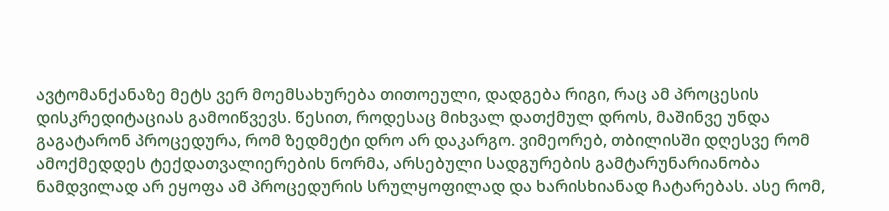ავტომანქანაზე მეტს ვერ მოემსახურება თითოეული, დადგება რიგი, რაც ამ პროცესის დისკრედიტაციას გამოიწვევს. წესით, როდესაც მიხვალ დათქმულ დროს, მაშინვე უნდა გაგატარონ პროცედურა, რომ ზედმეტი დრო არ დაკარგო. ვიმეორებ, თბილისში დღესვე რომ ამოქმედდეს ტექდათვალიერების ნორმა, არსებული სადგურების გამტარუნარიანობა ნამდვილად არ ეყოფა ამ პროცედურის სრულყოფილად და ხარისხიანად ჩატარებას. ასე რომ,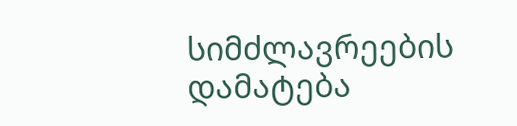სიმძლავრეების დამატება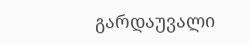გარდაუვალი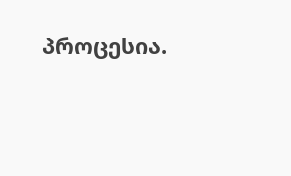პროცესია.